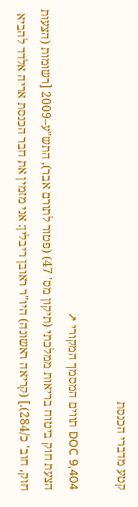קטע מדברי הכנסת

DOC 9,404 תווים המסמך המקורי ↗
הצעת חוק ביטוח בריאות ממלכתי (תיקון מס' 47) (פטור לתורם אבר), התש"ע–2009 [רשומות (הצעות חוק, חוב' כ/284).] (קריאה ראשונה) היו"ר ראובן ריבלין: אני מזמין את חבר הכנסת אריה אלדד להביא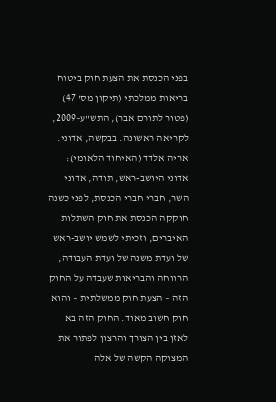בפני הכנסת את הצעת חוק ביטוח בריאות ממלכתי (תיקון מס' 47) (פטור לתורם אבר), התש"ע–2009, לקריאה ראשונה. בבקשה, אדוני. אריה אלדד (האיחוד הלאומי): אדוני היושב-ראש, תודה, אדוני השר, חברי חברי הכנסת, לפני כשנה חוקקה הכנסת את חוק השתלות האיברים, וזכיתי לשמש יושב-ראש של ועדת משנה של ועדת העבודה, הרווחה והבריאות שעבדה על החוק הזה – הצעת חוק ממשלתית – והוא חוק חשוב מאוד. החוק הזה בא לאזן בין הצורך והרצון לפתור את המצוקה הקשה של אלה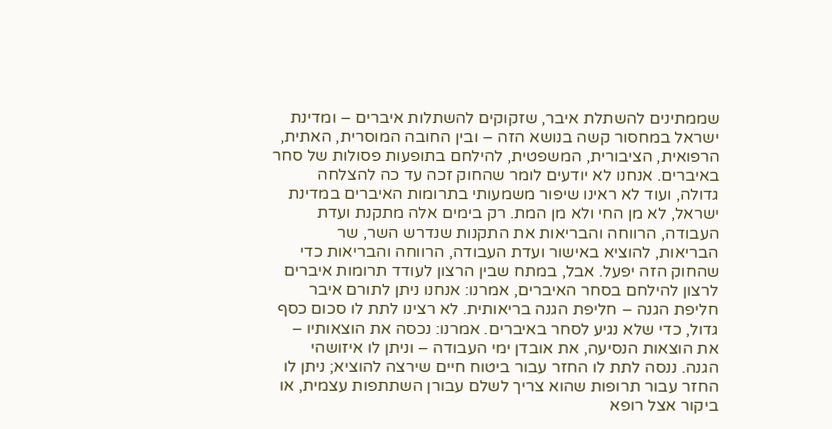שממתינים להשתלת איבר, שזקוקים להשתלות איברים – ומדינת ישראל במחסור קשה בנושא הזה – ובין החובה המוסרית, האתית, הרפואית, הציבורית, המשפטית, להילחם בתופעות פסולות של סחר באיברים. אנחנו לא יודעים לומר שהחוק זכה עד כה להצלחה גדולה, ועוד לא ראינו שיפור משמעותי בתרומות האיברים במדינת ישראל, לא מן החי ולא מן המת. רק בימים אלה מתקנת ועדת העבודה, הרווחה והבריאות את התקנות שנדרש השר, שר הבריאות, להוציא באישור ועדת העבודה, הרווחה והבריאות כדי שהחוק הזה יפעל. אבל, במתח שבין הרצון לעודד תרומות איברים לרצון להילחם בסחר האיברים, אמרנו: אנחנו ניתן לתורם איבר חליפת הגנה – חליפת הגנה בריאותית. לא רצינו לתת לו סכום כסף גדול, כדי שלא נגיע לסחר באיברים. אמרנו: נכסה את הוצאותיו – את הוצאות הנסיעה, את אובדן ימי העבודה – וניתן לו איזושהי הגנה. ננסה לתת לו החזר עבור ביטוח חיים שירצה להוציא; ניתן לו החזר עבור תרופות שהוא צריך לשלם עבורן השתתפות עצמית, או ביקור אצל רופא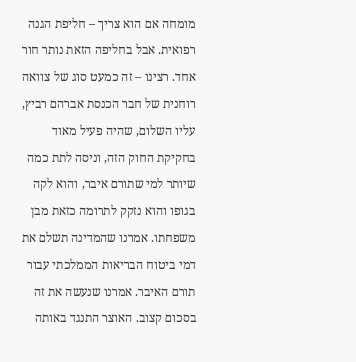מומחה אם הוא צריך – חליפת הגנה רפואית. אבל בחליפה הזאת נותר חור אחד. רצינו – זה כמעט סוג של צוואה רוחנית של חבר הכנסת אברהם רביץ, עליו השלום, שהיה פעיל מאוד בחקיקת החוק הזה, וניסה לתת כמה שיותר למי שתורם איבר, והוא לקה בגופו והוא נזקק לתרומה כזאת מבן משפחתו. אמרנו שהמדינה תשלם את דמי ביטוח הבריאות הממלכתי עבור תורם האיבר. אמרנו שנעשה את זה בסכום קצוב. האוצר התנגד באותה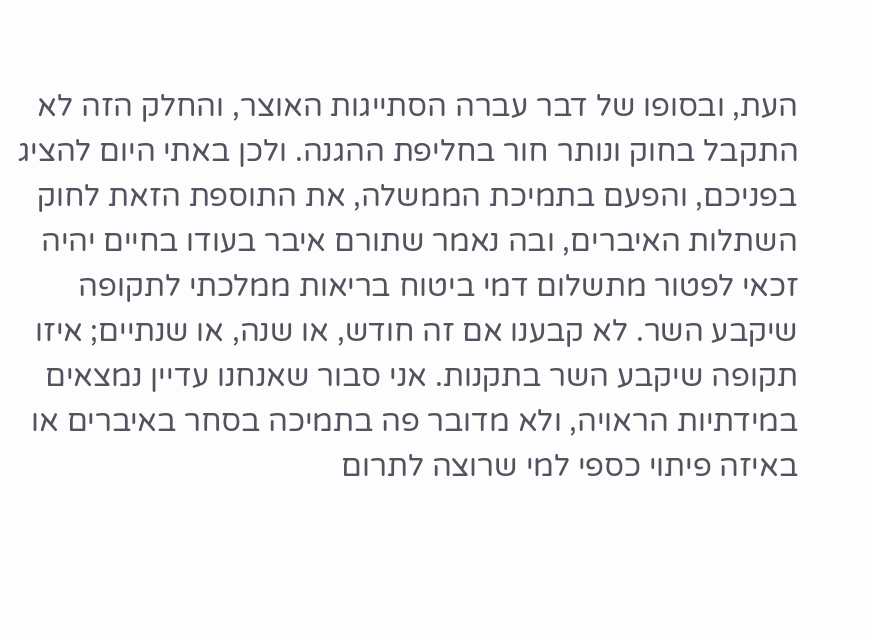העת, ובסופו של דבר עברה הסתייגות האוצר, והחלק הזה לא התקבל בחוק ונותר חור בחליפת ההגנה. ולכן באתי היום להציג בפניכם, והפעם בתמיכת הממשלה, את התוספת הזאת לחוק השתלות האיברים, ובה נאמר שתורם איבר בעודו בחיים יהיה זכאי לפטור מתשלום דמי ביטוח בריאות ממלכתי לתקופה שיקבע השר. לא קבענו אם זה חודש, או שנה, או שנתיים; איזו תקופה שיקבע השר בתקנות. אני סבור שאנחנו עדיין נמצאים במידתיות הראויה, ולא מדובר פה בתמיכה בסחר באיברים או באיזה פיתוי כספי למי שרוצה לתרום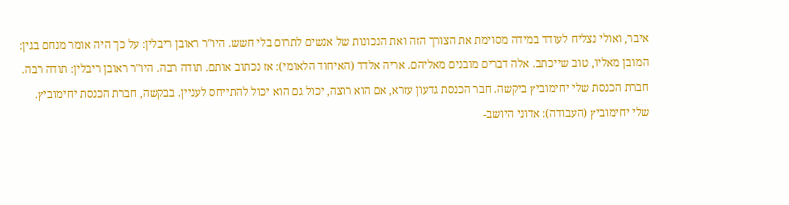איבר, ואולי נצליח לעודד במידה מסוימת את הצורך הזה ואת הנכונות של אנשים לתרום בלי חשש. היו"ר ראובן ריבלין: על כך היה אומר מנחם בגין: המובן מאליו, טוב שייכתב. אלה דברים מובנים מאליהם. אריה אלדד (האיחוד הלאומי): אז נכתוב אותם. תודה רבה. היו"ר ראובן ריבלין: תודה רבה. חברת הכנסת שלי יחימוביץ ביקשה. חבר הכנסת גדעון עזרא, אם הוא רוצה, יכול גם הוא יכול להתייחס לעניין. בבקשה, חברת הכנסת יחימוביץ. שלי יחימוביץ (העבודה): אדוני היושב-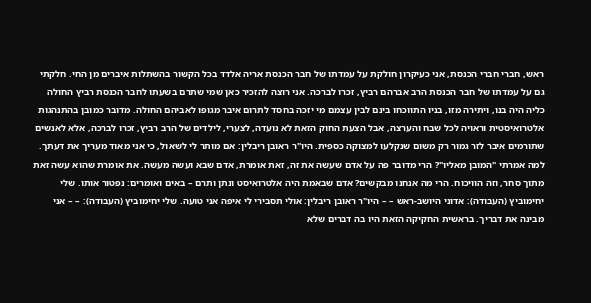ראש, חברי חברי הכנסת, אני כעיקרון חולקת על עמדתו של חבר הכנסת אריה אלדד בכל הקשור בהשתלות איברים מן החי. חלקתי גם על עמדתו של חבר הכנסת הרב אברהם רביץ, זכרו לברכה. אני רוצה להזכיר כאן שמי שתרם בשעתו לחבר הכנסת רביץ החולה כליה היה בנו, ויתירה מזו, בניו התווכחו בינם לבין עצמם מי יזכה בחסד לתרום איבר מגופו לאביהם החולה. מדובר כמובן בהתנהגות אלטרואיסטית וראויה לכל שבח והערצה, אבל הצעת החוק הזאת לא נועדה, לצערי, לילדים של הרב רביץ, זכרו לברכה, אלא לאנשים שתורמים איבר לזר גמור רק משום שנקלעו למצוקה כספית. היו"ר ראובן ריבלין: אם מותר לי לשאול, כי אני מאוד מעריך את דעתך. למה אמרתי "המובן מאליו"? הרי מדובר פה על אדם שעשה את זה, זאת אומרת, אדם שבא ועשה מעשה. את אומרת שהוא עשה זאת מתוך סחר, וזה הוויכוח. הרי מה אנחנו מבקשים? אדם שבאמת היה אלטרואיסט ונתן ותרם – באים ואומרים: נפטור אותו. שלי יחימוביץ (העבודה): אדוני היושב-ראש – – היו"ר ראובן ריבלין: אולי תסבירי לי איפה אני טועה. שלי יחימוביץ (העבודה): – – אני מבינה את דבריך. בראשית החקיקה הזאת היו בה דברים שלא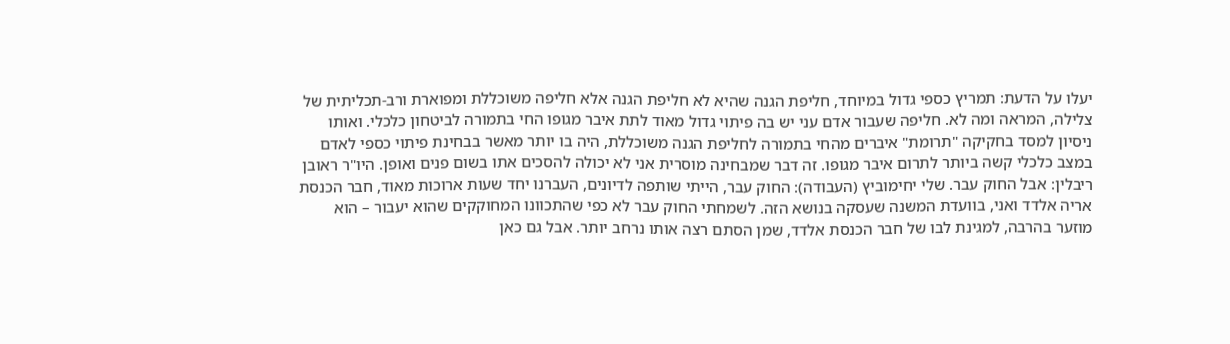יעלו על הדעת: תמריץ כספי גדול במיוחד, חליפת הגנה שהיא לא חליפת הגנה אלא חליפה משוכללת ומפוארת ורב-תכליתית של צלילה, המראה ומה לא. חליפה שעבור אדם עני יש בה פיתוי גדול מאוד לתת איבר מגופו החי בתמורה לביטחון כלכלי. ואותו ניסיון למסד בחקיקה "תרומת" איברים מהחי בתמורה לחליפת הגנה משוכללת, היה בו יותר מאשר בבחינת פיתוי כספי לאדם במצב כלכלי קשה ביותר לתרום איבר מגופו. זה דבר שמבחינה מוסרית אני לא יכולה להסכים אתו בשום פנים ואופן. היו"ר ראובן ריבלין: אבל החוק עבר. שלי יחימוביץ (העבודה): החוק עבר, הייתי שותפה לדיונים, העברנו יחד שעות ארוכות מאוד, חבר הכנסת אריה אלדד ואני, בוועדת המשנה שעסקה בנושא הזה. לשמחתי החוק עבר לא כפי שהתכוונו המחוקקים שהוא יעבור – הוא מוזער בהרבה, למגינת לבו של חבר הכנסת אלדד, שמן הסתם רצה אותו נרחב יותר. אבל גם כאן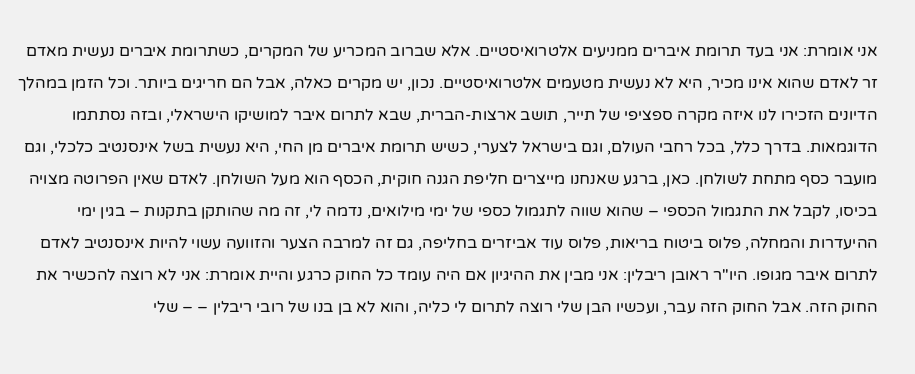אני אומרת: אני בעד תרומת איברים ממניעים אלטרואיסטיים. אלא שברוב המכריע של המקרים, כשתרומת איברים נעשית מאדם זר לאדם שהוא אינו מכיר, היא לא נעשית מטעמים אלטרואיסטיים. נכון, יש מקרים כאלה, אבל הם חריגים ביותר. וכל הזמן במהלך הדיונים הזכירו לנו איזה מקרה ספציפי של תייר, תושב ארצות-הברית, שבא לתרום איבר למושיקו הישראלי, ובזה נסתתמו הדוגמאות. בדרך כלל, בכל רחבי העולם, וגם בישראל לצערי, כשיש תרומת איברים מן החי, היא נעשית בשל אינסנטיב כלכלי, וגם מועבר כסף מתחת לשולחן. כאן, ברגע שאנחנו מייצרים חליפת הגנה חוקית, הכסף הוא מעל השולחן. לאדם שאין הפרוטה מצויה בכיסו, לקבל את התגמול הכספי – שהוא שווה לתגמול כספי של ימי מילואים, נדמה לי, זה מה שהותקן בתקנות – בגין ימי ההיעדרות והמחלה, פלוס ביטוח בריאות, פלוס עוד אביזרים בחליפה, גם זה למרבה הצער והזוועה עשוי להיות אינסנטיב לאדם לתרום איבר מגופו. היו"ר ראובן ריבלין: אני מבין את ההיגיון אם היה עומד כל החוק כרגע והיית אומרת: אני לא רוצה להכשיר את החוק הזה. אבל החוק הזה עבר, ועכשיו הבן שלי רוצה לתרום לי כליה, והוא לא בן בנו של רובי ריבלין – – שלי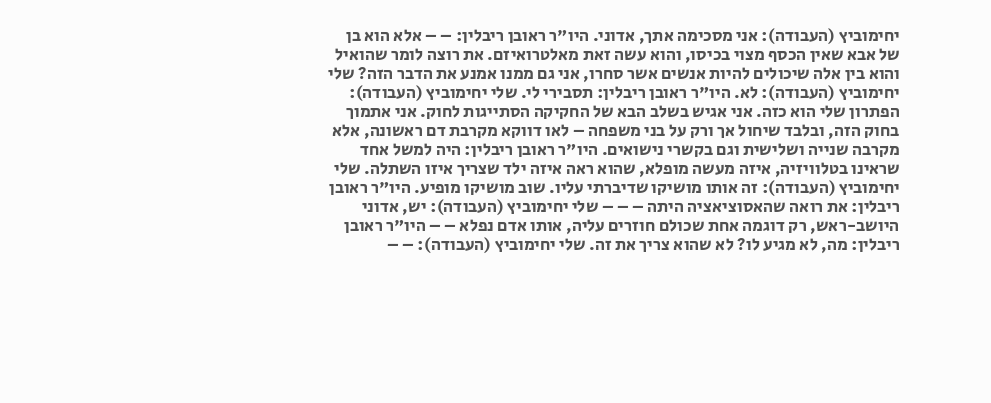יחימוביץ (העבודה): אני מסכימה אתך, אדוני. היו"ר ראובן ריבלין: – – אלא הוא בן של אבא שאין הכסף מצוי בכיסו, והוא עשה זאת מאלטרואיזם. את רוצה לומר שהואיל והוא בין אלה שיכולים להיות אנשים אשר סחרו, אני גם ממנו אמנע את הדבר הזה? שלי יחימוביץ (העבודה): לא. היו"ר ראובן ריבלין: תסבירי לי. שלי יחימוביץ (העבודה): הפתרון שלי הוא כזה. אני אגיש בשלב הבא של החקיקה הסתייגות לחוק. אני אתמוך בחוק הזה, ובלבד שיחול אך ורק על בני משפחה – לאו דווקא מקרבת דם ראשונה, אלא מקרבה שנייה ושלישית וגם בקשרי נישואים. היו"ר ראובן ריבלין: היה למשל אחד שראינו בטלוויזיה, איזה מעשה מופלא, שהוא ראה איזה ילד שצריך איזו השתלה. שלי יחימוביץ (העבודה): זה אותו מושיקו שדיברתי עליו. שוב מושיקו מופיע. היו"ר ראובן ריבלין: את רואה שהאסוציאציה היתה – – – שלי יחימוביץ (העבודה): יש, אדוני היושב-ראש, רק דוגמה אחת שכולם חוזרים עליה, אותו אדם נפלא – – היו"ר ראובן ריבלין: מה, לא מגיע לו? לא שהוא צריך את זה. שלי יחימוביץ (העבודה): – –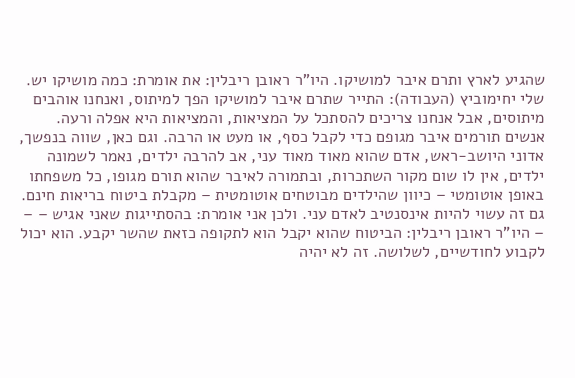שהגיע לארץ ותרם איבר למושיקו. היו"ר ראובן ריבלין: את אומרת: כמה מושיקו יש. שלי יחימוביץ (העבודה): התייר שתרם איבר למושיקו הפך למיתוס, ואנחנו אוהבים מיתוסים, אבל אנחנו צריכים להסתכל על המציאות, והמציאות היא אפלה ורעה. אנשים תורמים איבר מגופם כדי לקבל כסף, או מעט או הרבה. וגם כאן, שווה בנפשך, אדוני היושב-ראש, אדם שהוא מאוד מאוד עני, אב להרבה ילדים, נאמר לשמונה ילדים, אין לו שום מקור השתכרות, ובתמורה לאיבר שהוא תורם מגופו, כל משפחתו באופן אוטומטי – כיוון שהילדים מבוטחים אוטומטית – מקבלת ביטוח בריאות חינם. גם זה עשוי להיות אינסנטיב לאדם עני. ולכן אני אומרת: בהסתייגות שאני אגיש – – – היו"ר ראובן ריבלין: הביטוח שהוא יקבל הוא לתקופה כזאת שהשר יקבע. הוא יכול לקבוע לחודשיים, לשלושה. זה לא יהיה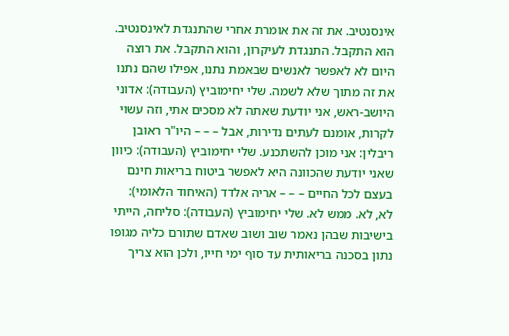אינסנטיב. את זה את אומרת אחרי שהתנגדת לאינסנטיב. הוא התקבל. התנגדת לעיקרון, והוא התקבל. את רוצה היום לא לאפשר לאנשים שבאמת נתנו, אפילו שהם נתנו את זה מתוך שלא לשמה. שלי יחימוביץ (העבודה): אדוני היושב-ראש, אני יודעת שאתה לא מסכים אתי, וזה עשוי לקרות, אומנם לעתים נדירות, אבל – – – היו"ר ראובן ריבלין: אני מוכן להשתכנע. שלי יחימוביץ (העבודה): כיוון שאני יודעת שהכוונה היא לאפשר ביטוח בריאות חינם בעצם לכל החיים – – – אריה אלדד (האיחוד הלאומי): לא, לא. ממש לא. שלי יחימוביץ (העבודה): סליחה, הייתי בישיבות שבהן נאמר שוב ושוב שאדם שתורם כליה מגופו נתון בסכנה בריאותית עד סוף ימי חייו, ולכן הוא צריך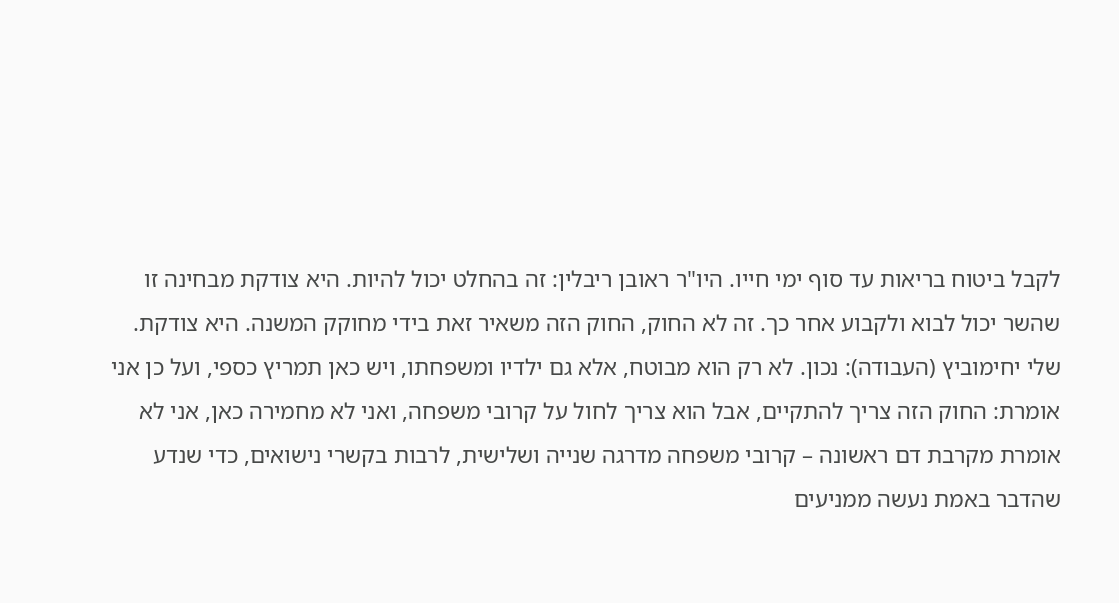לקבל ביטוח בריאות עד סוף ימי חייו. היו"ר ראובן ריבלין: זה בהחלט יכול להיות. היא צודקת מבחינה זו שהשר יכול לבוא ולקבוע אחר כך. זה לא החוק, החוק הזה משאיר זאת בידי מחוקק המשנה. היא צודקת. שלי יחימוביץ (העבודה): נכון. לא רק הוא מבוטח, אלא גם ילדיו ומשפחתו, ויש כאן תמריץ כספי, ועל כן אני אומרת: החוק הזה צריך להתקיים, אבל הוא צריך לחול על קרובי משפחה, ואני לא מחמירה כאן, אני לא אומרת מקרבת דם ראשונה – קרובי משפחה מדרגה שנייה ושלישית, לרבות בקשרי נישואים, כדי שנדע שהדבר באמת נעשה ממניעים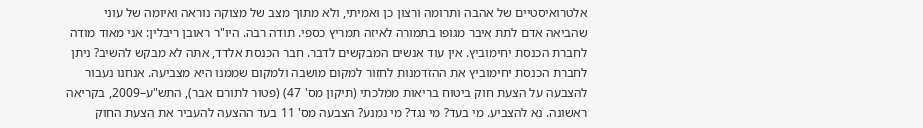אלטרואיסטיים של אהבה ותרומה ורצון כן ואמיתי, ולא מתוך מצב של מצוקה נוראה ואיומה של עוני שהביאה אדם לתת איבר מגופו בתמורה לאיזה תמריץ כספי. תודה רבה. היו"ר ראובן ריבלין: אני מאוד מודה לחברת הכנסת יחימוביץ. אין עוד אנשים המבקשים לדבר. חבר הכנסת אלדד, אתה לא מבקש להשיב? ניתן לחברת הכנסת יחימוביץ את ההזדמנות לחזור למקום מושבה ולמקום שממנו היא מצביעה. אנחנו נעבור להצבעה על הצעת חוק ביטוח בריאות ממלכתי (תיקון מס' 47) (פטור לתורם אבר), התש"ע–2009, בקריאה ראשונה. נא להצביע. מי בעד? מי נגד? מי נמנע? הצבעה מס' 11 בעד ההצעה להעביר את הצעת החוק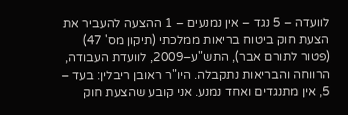לוועדה – 5 נגד – אין נמנעים – 1 ההצעה להעביר את הצעת חוק ביטוח בריאות ממלכתי (תיקון מס' 47) (פטור לתורם אבר), התש"ע–2009, לוועדת העבודה, הרווחה והבריאות נתקבלה. היו"ר ראובן ריבלין: בעד – 5, אין מתנגדים ואחד נמנע. אני קובע שהצעת חוק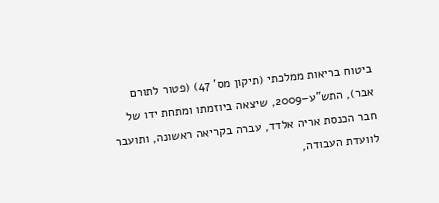ביטוח בריאות ממלכתי (תיקון מס' 47) (פטור לתורם אבר), התש"ע–2009, שיצאה ביוזמתו ומתחת ידו של חבר הכנסת אריה אלדד, עברה בקריאה ראשונה, ותועבר לוועדת העבודה,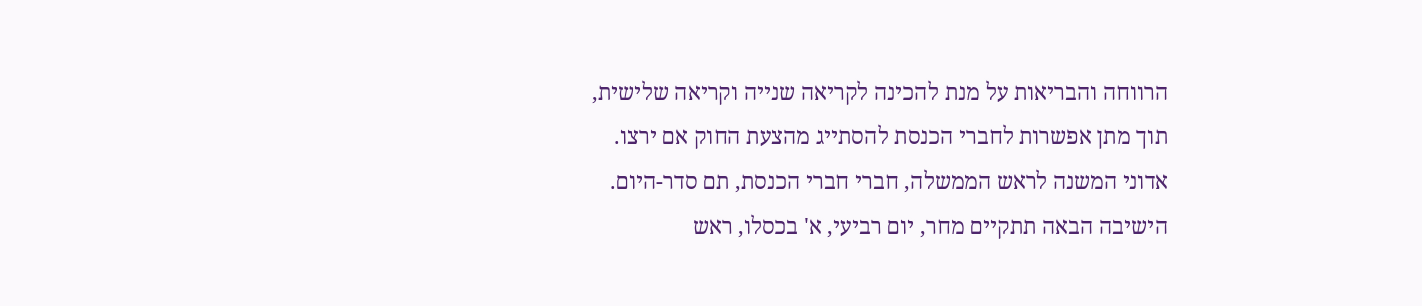הרווחה והבריאות על מנת להכינה לקריאה שנייה וקריאה שלישית, תוך מתן אפשרות לחברי הכנסת להסתייג מהצעת החוק אם ירצו. אדוני המשנה לראש הממשלה, חברי חברי הכנסת, תם סדר-היום. הישיבה הבאה תתקיים מחר, יום רביעי, א' בכסלו, ראש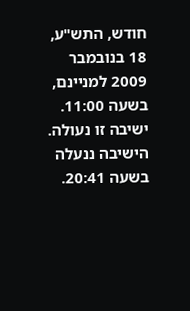חודש, התש"ע, 18 בנובמבר 2009 למניינם, בשעה 11:00. ישיבה זו נעולה. הישיבה ננעלה בשעה 20:41.